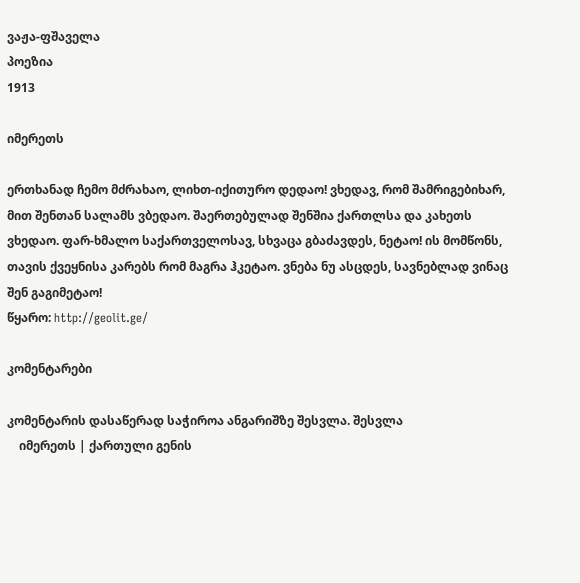ვაჟა-ფშაველა
პოეზია
1913

იმერეთს

ერთხანად ჩემო მძრახაო, ლიხთ-იქითურო დედაო! ვხედავ, რომ შამრიგებიხარ, მით შენთან სალამს ვბედაო. შაერთებულად შენშია ქართლსა და კახეთს ვხედაო. ფარ-ხმალო საქართველოსავ, სხვაცა გბაძავდეს, ნეტაო! ის მომწონს, თავის ქვეყნისა კარებს რომ მაგრა ჰკეტაო. ვნება ნუ ასცდეს, სავნებლად ვინაც შენ გაგიმეტაო!
წყარო: http://geolit.ge/

კომენტარები

კომენტარის დასაწერად საჭიროა ანგარიშზე შესვლა. შესვლა
    იმერეთს | ქართული გენის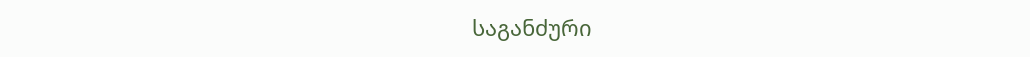საგანძური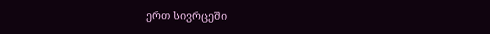ერთ სივრცეში